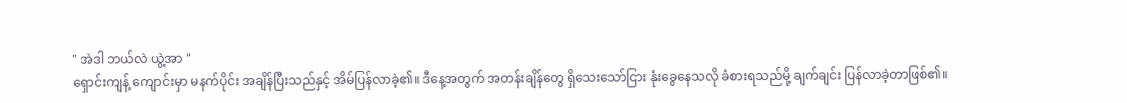" အဲဒါ ဘယ်လဲ ယွဲ့အာ "
ရှောင်းကျန့် ကျောင်းမှာ မနက်ပိုင်း အချိန်ပြီးသည်နှင့် အိမ်ပြန်လာခဲ့၏။ ဒီနေ့အတွက် အတန်းချိန်တွေ ရှိသေးသော်ငြား နုံးခွေနေသလို ခံစားရသည်မို့ ချက်ချင်း ပြန်လာခဲ့တာဖြစ်၏။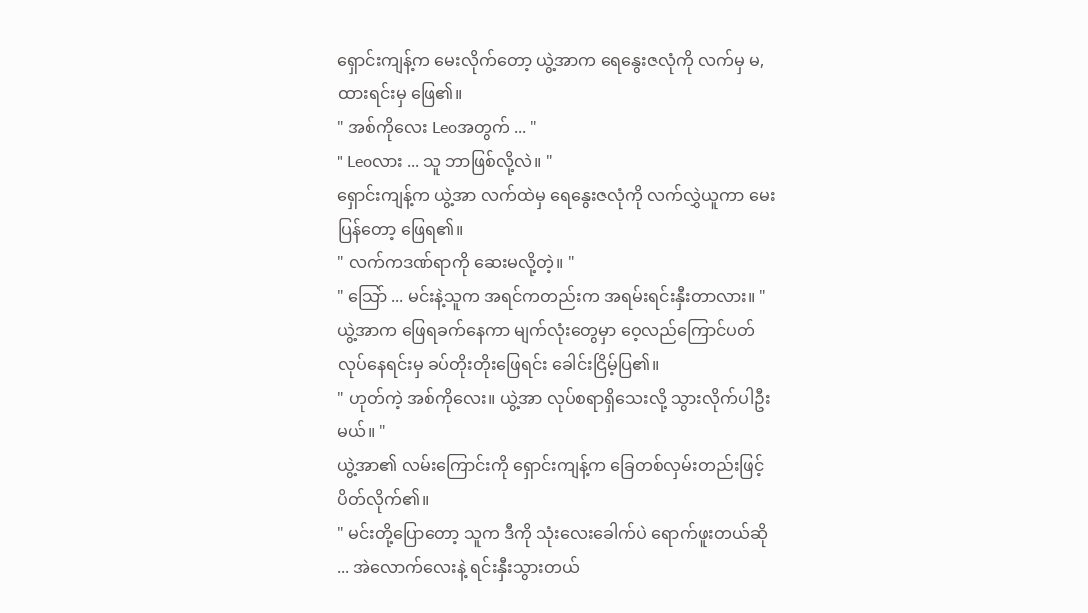ရှောင်းကျန့်က မေးလိုက်တော့ ယွဲ့အာက ရေနွေးဇလုံကို လက်မှ မ, ထားရင်းမှ ဖြေ၏။
" အစ်ကိုလေး Leoအတွက် ... "
" Leoလား ... သူ ဘာဖြစ်လို့လဲ။ "
ရှောင်းကျန့်က ယွဲ့အာ လက်ထဲမှ ရေနွေးဇလုံကို လက်လွှဲယူကာ မေးပြန်တော့ ဖြေရ၏။
" လက်ကဒဏ်ရာကို ဆေးမလို့တဲ့။ "
" သြော် ... မင်းနဲ့သူက အရင်ကတည်းက အရမ်းရင်းနှီးတာလား။ "
ယွဲ့အာက ဖြေရခက်နေကာ မျက်လုံးတွေမှာ ဝေ့လည်ကြောင်ပတ် လုပ်နေရင်းမှ ခပ်တိုးတိုးဖြေရင်း ခေါင်းငြိမ့်ပြ၏။
" ဟုတ်ကဲ့ အစ်ကိုလေး။ ယွဲ့အာ လုပ်စရာရှိသေးလို့ သွားလိုက်ပါဦးမယ်။ "
ယွဲ့အာ၏ လမ်းကြောင်းကို ရှောင်းကျန့်က ခြေတစ်လှမ်းတည်းဖြင့် ပိတ်လိုက်၏။
" မင်းတို့ပြောတော့ သူက ဒီကို သုံးလေးခေါက်ပဲ ရောက်ဖူးတယ်ဆို ... အဲလောက်လေးနဲ့ ရင်းနှီးသွားတယ်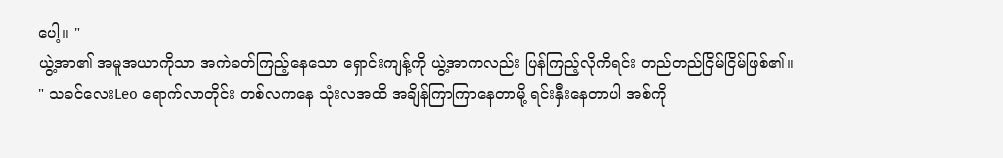ပေါ့။ "
ယွဲ့အာ၏ အမူအယာကိုသာ အကဲခတ်ကြည့်နေသော ရှောင်းကျန့်ကို ယွဲ့အာကလည်း ပြန်ကြည့်လိုကိရင်း တည်တည်ငြိမ်ငြိမ်ဖြစ်၏။
" သခင်လေးLeo ရောက်လာတိုင်း တစ်လကနေ သုံးလအထိ အချိန်ကြာကြာနေတာမို့ ရင်းနှီးနေတာပါ အစ်ကို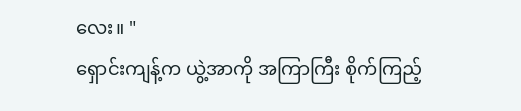လေး။ "
ရှောင်းကျန့်က ယွဲ့အာကို အကြာကြီး စိုက်ကြည့်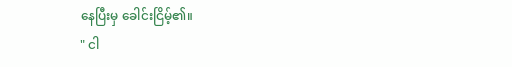နေပြီးမှ ခေါင်းငြိမ့်၏။
" ငါ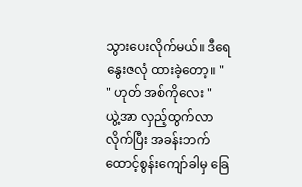သွားပေးလိုက်မယ်။ ဒီရေနွေးဇလုံ ထားခဲ့တော့။ "
" ဟုတ် အစ်ကိုလေး "
ယွဲ့အာ လှည့်ထွက်လာလိုက်ပြီး အခန်းဘက် ထောင့်စွန်းကျော်ခါမှ ခြေ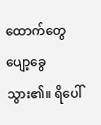ထောက်တွေ ပျော့ခွေသွား၏။ ရိပေါ်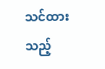သင်ထားသည့်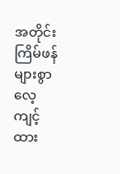အတိုင်း ကြိမ်ဖန်များစွာ လေ့ကျင့်ထား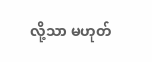လို့သာ မဟုတ်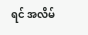ရင် အလိမ်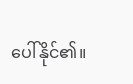ပေါ်နိုင်၏။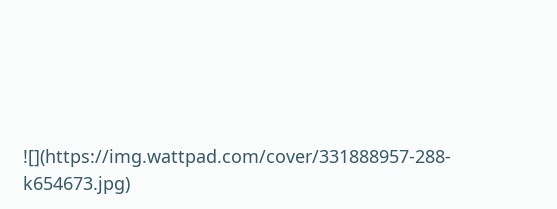![](https://img.wattpad.com/cover/331888957-288-k654673.jpg)